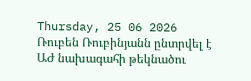Thursday, 25 06 2026
Ռուբեն Ռուբինյանն ընտրվել է ԱԺ նախագահի թեկնածու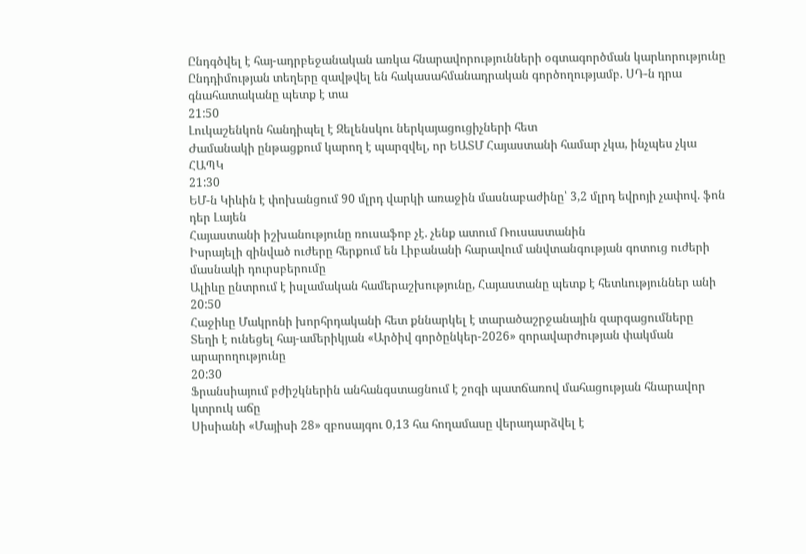Ընդգծվել է հայ-ադրբեջանական առկա հնարավորությունների օգտագործման կարևորությունը
Ընդդիմության տեղերը զավթվել են հակասահմանադրական գործողությամբ. ՍԴ-ն դրա գնահատականը պետք է տա
21:50
Լուկաշենկոն հանդիպել է Զելենսկու ներկայացուցիչների հետ
Ժամանակի ընթացքում կարող է պարզվել, որ ԵԱՏՄ Հայաստանի համար չկա, ինչպես չկա ՀԱՊԿ
21:30
ԵՄ-ն Կիևին է փոխանցում 90 մլրդ վարկի առաջին մասնաբաժինը՝ 3,2 մլրդ եվրոյի չափով. ֆոն դեր Լայեն
Հայաստանի իշխանությունը ռուսաֆոբ չէ. չենք ատում Ռուսաստանին
Իսրայելի զինված ուժերը հերքում են Լիբանանի հարավում անվտանգության գոտուց ուժերի մասնակի դուրսբերումը
Ալիևը ընտրում է իսլամական համերաշխությունը, Հայաստանը պետք է հետևություններ անի
20:50
Հաջիևը Մակրոնի խորհրդականի հետ քննարկել է տարածաշրջանային զարգացումները
Տեղի է ունեցել հայ-ամերիկյան «Արծիվ գործընկեր-2026» զորավարժության փակման արարողությունը
20:30
Ֆրանսիայում բժիշկներին անհանգստացնում է շոգի պատճառով մահացության հնարավոր կտրուկ աճը
Սիսիանի «Մայիսի 28» զբոսայգու 0,13 հա հողամասը վերադարձվել է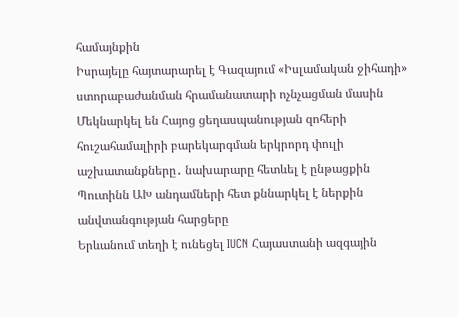համայնքին
Իսրայելը հայտարարել է Գազայում «Իսլամական ջիհադի» ստորաբաժանման հրամանատարի ոչնչացման մասին
Մեկնարկել են Հայոց ցեղասպանության զոհերի հուշահամալիրի բարեկարգման երկրորդ փուլի աշխատանքները․ նախարարը հետևել է ընթացքին
Պուտինն ԱԽ անդամների հետ քննարկել է ներքին անվտանգության հարցերը
Երևանում տեղի է ունեցել IUCN Հայաստանի ազգային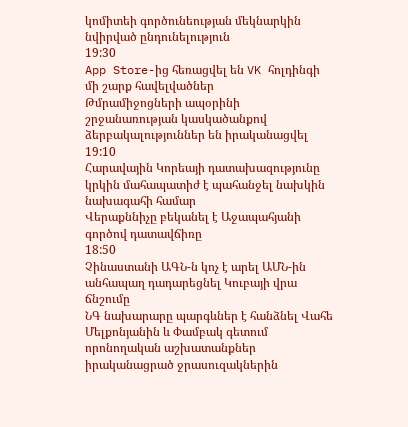կոմիտեի գործունեության մեկնարկին նվիրված ընդունելություն
19:30
App Store-ից հեռացվել են VK հոլդինգի մի շարք հավելվածներ
Թմրամիջոցների ապօրինի շրջանառության կասկածանքով ձերբակալություններ են իրականացվել
19:10
Հարավային Կորեայի դատախազությունը կրկին մահապատիժ է պահանջել նախկին նախագահի համար
Վերաքննիչը բեկանել է Աջապահյանի գործով դատավճիռը
18:50
Չինաստանի ԱԳՆ-ն կոչ է արել ԱՄՆ-ին անհապաղ դադարեցնել Կուբայի վրա ճնշումը
ՆԳ նախարարը պարգևներ է հանձնել Վահե Մելքոնյանին և Փամբակ գետում որոնողական աշխատանքներ իրականացրած ջրասուզակներին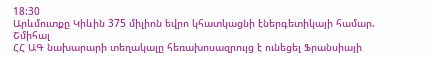18:30
Արևմուտքը Կիևին 375 միլիոն եվրո կհատկացնի էներգետիկայի համար. Շմիհալ
ՀՀ ԱԳ նախարարի տեղակալը հեռախոսազրույց է ունեցել Ֆրանսիայի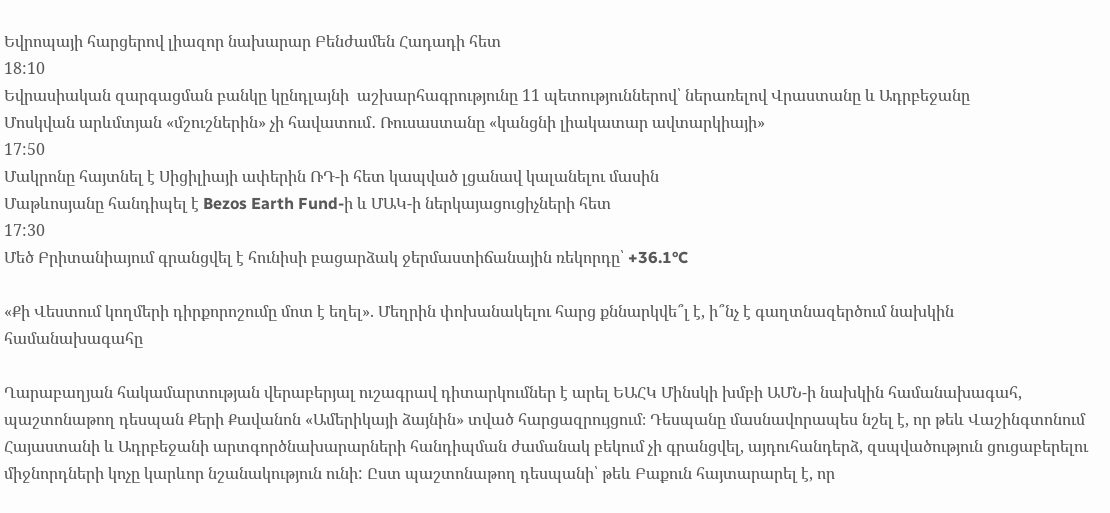Եվրոպայի հարցերով լիազոր նախարար Բենժամեն Հադադի հետ
18:10
Եվրասիական զարգացման բանկը կընդլայնի  աշխարհագրությունը 11 պետություններով՝ ներառելով Վրաստանը և Ադրբեջանը
Մոսկվան արևմտյան «մշուշներին» չի հավատում․ Ռուսաստանը «կանցնի լիակատար ավտարկիայի»
17:50
Մակրոնը հայտնել է Սիցիլիայի ափերին ՌԴ-ի հետ կապված լցանավ կալանելու մասին
Մաթևոսյանը հանդիպել է Bezos Earth Fund-ի և ՄԱԿ-ի ներկայացուցիչների հետ
17:30
Մեծ Բրիտանիայում գրանցվել է հունիսի բացարձակ ջերմաստիճանային ռեկորդը՝ +36.1°C

«Քի Վեստում կողմերի դիրքորոշումը մոտ է եղել». Մեղրին փոխանակելու հարց քննարկվե՞լ է, ի՞նչ է գաղտնազերծում նախկին համանախագահը

Ղարաբաղյան հակամարտության վերաբերյալ ուշագրավ դիտարկումներ է արել ԵԱՀԿ Մինսկի խմբի ԱՄՆ-ի նախկին համանախագահ, պաշտոնաթող դեսպան Քերի Քավանոն «Ամերիկայի ձայնին» տված հարցազրույցում։ Դեսպանը մասնավորապես նշել է, որ թեև Վաշինգտոնում Հայաստանի և Ադրբեջանի արտգործնախարարների հանդիպման ժամանակ բեկում չի գրանցվել, այդուհանդերձ, զսպվածություն ցուցաբերելու միջնորդների կոչը կարևոր նշանակություն ունի: Ըստ պաշտոնաթող դեսպանի՝ թեև Բաքուն հայտարարել է, որ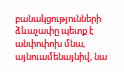բանակցությունների ձևաչափը պետք է անփոփոխ մնա, այնուամենայնիվ, նա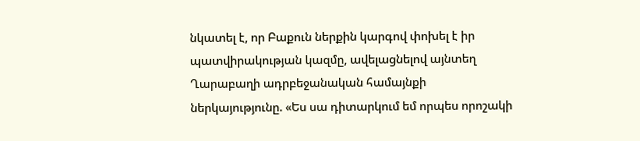նկատել է, որ Բաքուն ներքին կարգով փոխել է իր պատվիրակության կազմը, ավելացնելով այնտեղ Ղարաբաղի ադրբեջանական համայնքի ներկայությունը. «Ես սա դիտարկում եմ որպես որոշակի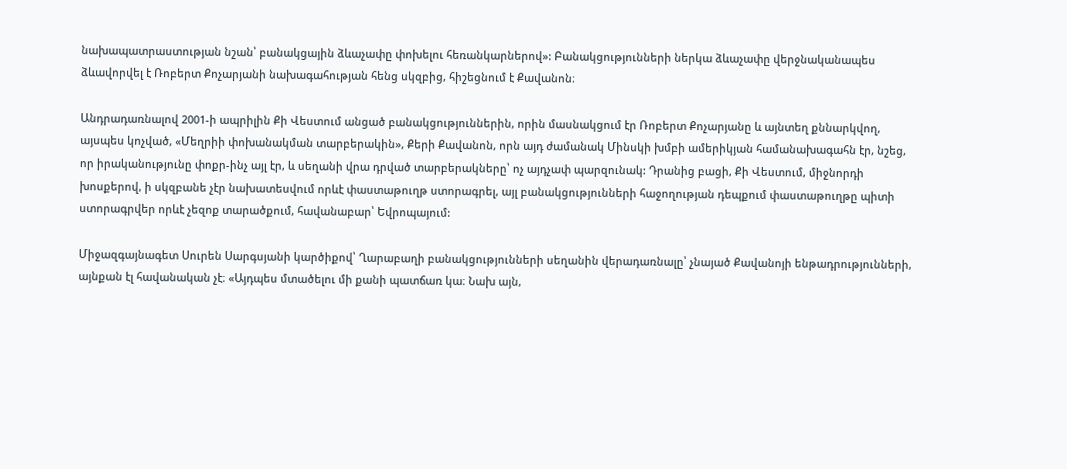նախապատրաստության նշան՝ բանակցային ձևաչափը փոխելու հեռանկարներով»: Բանակցությունների ներկա ձևաչափը վերջնականապես ձևավորվել է Ռոբերտ Քոչարյանի նախագահության հենց սկզբից, հիշեցնում է Քավանոն։

Անդրադառնալով 2001-ի ապրիլին Քի Վեստում անցած բանակցություններին, որին մասնակցում էր Ռոբերտ Քոչարյանը և այնտեղ քննարկվող, այսպես կոչված, «Մեղրիի փոխանակման տարբերակին», Քերի Քավանոն, որն այդ ժամանակ Մինսկի խմբի ամերիկյան համանախագահն էր, նշեց, որ իրականությունը փոքր-ինչ այլ էր, և սեղանի վրա դրված տարբերակները՝ ոչ այդչափ պարզունակ: Դրանից բացի, Քի Վեստում, միջնորդի խոսքերով, ի սկզբանե չէր նախատեսվում որևէ փաստաթուղթ ստորագրել, այլ բանակցությունների հաջողության դեպքում փաստաթուղթը պիտի ստորագրվեր որևէ չեզոք տարածքում, հավանաբար՝ Եվրոպայում:

Միջազգայնագետ Սուրեն Սարգսյանի կարծիքով՝ Ղարաբաղի բանակցությունների սեղանին վերադառնալը՝ չնայած Քավանոյի ենթադրությունների, այնքան էլ հավանական չէ։ «Այդպես մտածելու մի քանի պատճառ կա։ Նախ այն,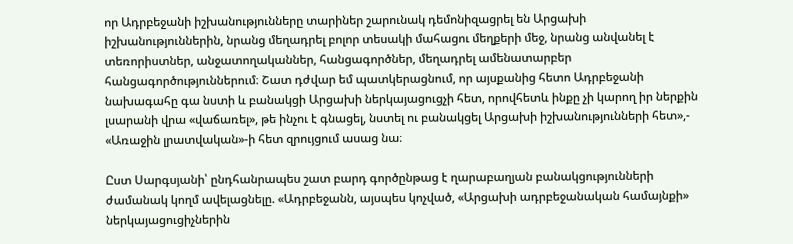որ Ադրբեջանի իշխանությունները տարիներ շարունակ դեմոնիզացրել են Արցախի իշխանություններին, նրանց մեղադրել բոլոր տեսակի մահացու մեղքերի մեջ, նրանց անվանել է տեռորիստներ, անջատողականներ, հանցագործներ, մեղադրել ամենատարբեր հանցագործություններում։ Շատ դժվար եմ պատկերացնում, որ այսքանից հետո Ադրբեջանի նախագահը գա նստի և բանակցի Արցախի ներկայացուցչի հետ, որովհետև ինքը չի կարող իր ներքին լսարանի վրա «վաճառել», թե ինչու է գնացել, նստել ու բանակցել Արցախի իշխանությունների հետ»,- «Առաջին լրատվական»-ի հետ զրույցում ասաց նա։

Ըստ Սարգսյանի՝ ընդհանրապես շատ բարդ գործընթաց է ղարաբաղյան բանակցությունների ժամանակ կողմ ավելացնելը. «Ադրբեջանն, այսպես կոչված, «Արցախի ադրբեջանական համայնքի» ներկայացուցիչներին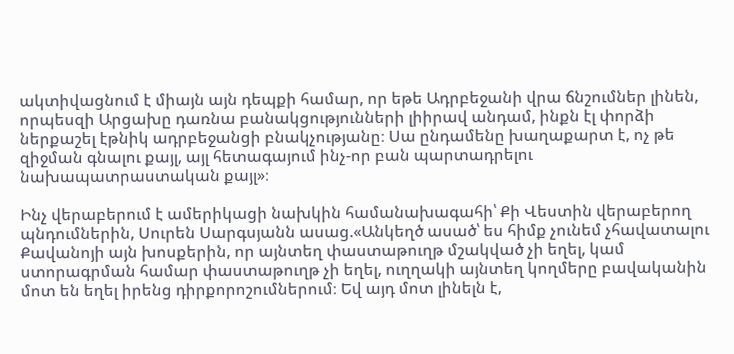ակտիվացնում է միայն այն դեպքի համար, որ եթե Ադրբեջանի վրա ճնշումներ լինեն, որպեսզի Արցախը դառնա բանակցությունների լիիրավ անդամ, ինքն էլ փորձի ներքաշել էթնիկ ադրբեջանցի բնակչությանը։ Սա ընդամենը խաղաքարտ է, ոչ թե զիջման գնալու քայլ, այլ հետագայում ինչ-որ բան պարտադրելու նախապատրաստական քայլ»։

Ինչ վերաբերում է ամերիկացի նախկին համանախագահի՝ Քի Վեստին վերաբերող պնդումներին, Սուրեն Սարգսյանն ասաց.«Անկեղծ ասած՝ ես հիմք չունեմ չհավատալու Քավանոյի այն խոսքերին, որ այնտեղ փաստաթուղթ մշակված չի եղել, կամ ստորագրման համար փաստաթուղթ չի եղել, ուղղակի այնտեղ կողմերը բավականին մոտ են եղել իրենց դիրքորոշումներում։ Եվ այդ մոտ լինելն է,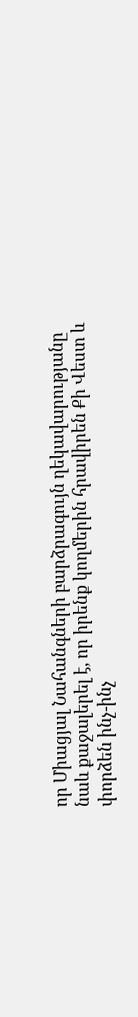որ Միացյալ Նահանգների բարձրագույն ղեկավարությանը նաև քաջալերել է, որ իրենք կողմերին հրավիրեն Քի Վեստ և փորձեն ինչ-ինչ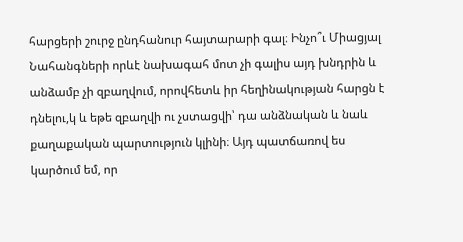հարցերի շուրջ ընդհանուր հայտարարի գալ։ Ինչո՞ւ Միացյալ Նահանգների որևէ նախագահ մոտ չի գալիս այդ խնդրին և անձամբ չի զբաղվում, որովհետև իր հեղինակության հարցն է դնելու,կ և եթե զբաղվի ու չստացվի՝ դա անձնական և նաև քաղաքական պարտություն կլինի։ Այդ պատճառով ես կարծում եմ, որ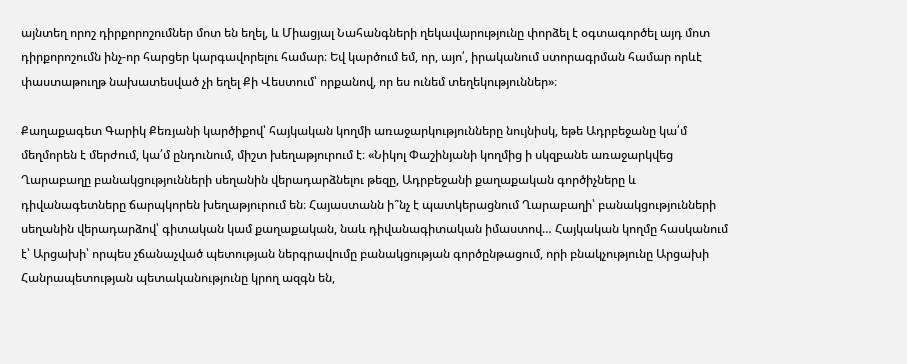այնտեղ որոշ դիրքորոշումներ մոտ են եղել, և Միացյալ Նահանգների ղեկավարությունը փորձել է օգտագործել այդ մոտ դիրքորոշումն ինչ-որ հարցեր կարգավորելու համար։ Եվ կարծում եմ, որ, այո՛, իրականում ստորագրման համար որևէ փաստաթուղթ նախատեսված չի եղել Քի Վեստում՝ որքանով, որ ես ունեմ տեղեկություններ»։

Քաղաքագետ Գարիկ Քեռյանի կարծիքով՝ հայկական կողմի առաջարկությունները նույնիսկ, եթե Ադրբեջանը կա՛մ մեղմորեն է մերժում, կա՛մ ընդունում, միշտ խեղաթյուրում է։ «Նիկոլ Փաշինյանի կողմից ի սկզբանե առաջարկվեց Ղարաբաղը բանակցությունների սեղանին վերադարձնելու թեզը, Ադրբեջանի քաղաքական գործիչները և դիվանագետները ճարպկորեն խեղաթյուրում են։ Հայաստանն ի՞նչ է պատկերացնում Ղարաբաղի՝ բանակցությունների սեղանին վերադարձով՝ գիտական կամ քաղաքական, նաև դիվանագիտական իմաստով… Հայկական կողմը հասկանում է՝ Արցախի՝ որպես չճանաչված պետության ներգրավումը բանակցության գործընթացում, որի բնակչությունը Արցախի Հանրապետության պետականությունը կրող ազգն են,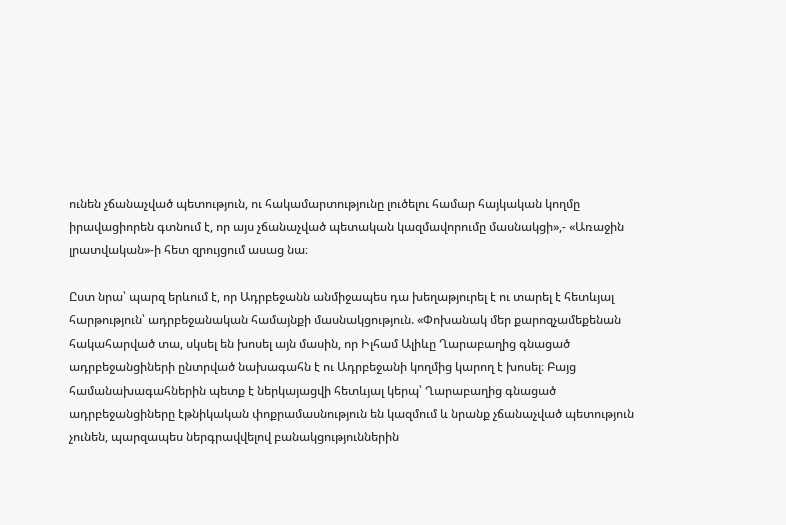ունեն չճանաչված պետություն, ու հակամարտությունը լուծելու համար հայկական կողմը իրավացիորեն գտնում է, որ այս չճանաչված պետական կազմավորումը մասնակցի»,- «Առաջին լրատվական»-ի հետ զրույցում ասաց նա։

Ըստ նրա՝ պարզ երևում է, որ Ադրբեջանն անմիջապես դա խեղաթյուրել է ու տարել է հետևյալ հարթություն՝ ադրբեջանական համայնքի մասնակցություն. «Փոխանակ մեր քարոզչամեքենան հակահարված տա, սկսել են խոսել այն մասին, որ Իլհամ Ալիևը Ղարաբաղից գնացած ադրբեջանցիների ընտրված նախագահն է ու Ադրբեջանի կողմից կարող է խոսել։ Բայց համանախագահներին պետք է ներկայացվի հետևյալ կերպ՝ Ղարաբաղից գնացած ադրբեջանցիները էթնիկական փոքրամասնություն են կազմում և նրանք չճանաչված պետություն չունեն, պարզապես ներգրավվելով բանակցություններին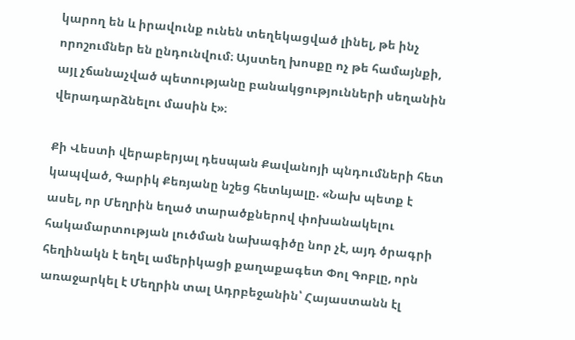կարող են և իրավունք ունեն տեղեկացված լինել, թե ինչ որոշումներ են ընդունվում։ Այստեղ խոսքը ոչ թե համայնքի, այլ չճանաչված պետությանը բանակցությունների սեղանին վերադարձնելու մասին է»։

Քի Վեստի վերաբերյալ դեսպան Քավանոյի պնդումների հետ կապված, Գարիկ Քեռյանը նշեց հետևյալը. «Նախ պետք է ասել, որ Մեղրին եղած տարածքներով փոխանակելու հակամարտության լուծման նախագիծը նոր չէ, այդ ծրագրի հեղինակն է եղել ամերիկացի քաղաքագետ Փոլ Գոբլը, որն առաջարկել է Մեղրին տալ Ադրբեջանին՝ Հայաստանն էլ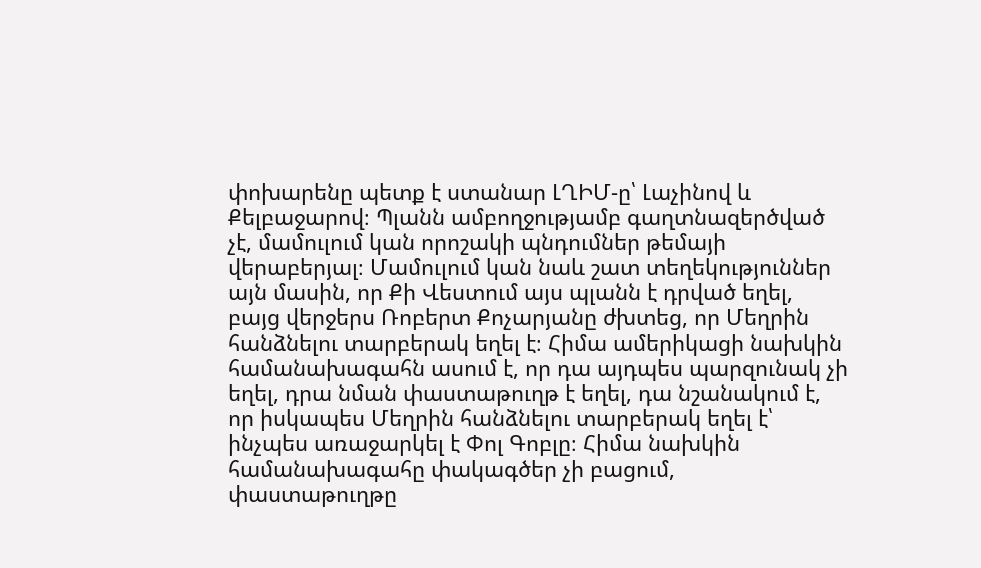փոխարենը պետք է ստանար ԼՂԻՄ-ը՝ Լաչինով և Քելբաջարով։ Պլանն ամբողջությամբ գաղտնազերծված չէ, մամուլում կան որոշակի պնդումներ թեմայի վերաբերյալ։ Մամուլում կան նաև շատ տեղեկություններ այն մասին, որ Քի Վեստում այս պլանն է դրված եղել, բայց վերջերս Ռոբերտ Քոչարյանը ժխտեց, որ Մեղրին հանձնելու տարբերակ եղել է։ Հիմա ամերիկացի նախկին համանախագահն ասում է, որ դա այդպես պարզունակ չի եղել, դրա նման փաստաթուղթ է եղել, դա նշանակում է, որ իսկապես Մեղրին հանձնելու տարբերակ եղել է՝ ինչպես առաջարկել է Փոլ Գոբլը։ Հիմա նախկին համանախագահը փակագծեր չի բացում, փաստաթուղթը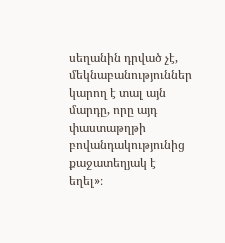սեղանին դրված չէ, մեկնաբանություններ կարող է տալ այն մարդը, որը այդ փաստաթղթի բովանդակությունից քաջատեղյակ է եղել»։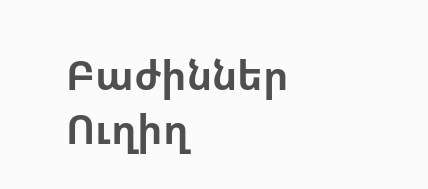Բաժիններ
Ուղիղ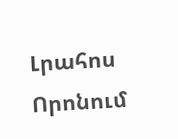Լրահոս
Որոնում